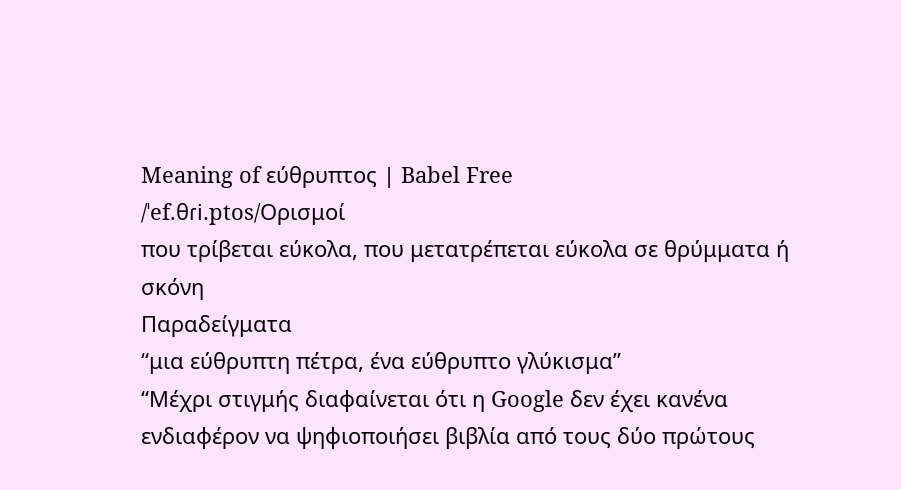Meaning of εύθρυπτος | Babel Free
/ˈef.θɾi.ptos/Ορισμοί
που τρίβεται εύκολα, που μετατρέπεται εύκολα σε θρύμματα ή σκόνη
Παραδείγματα
“μια εύθρυπτη πέτρα, ένα εύθρυπτο γλύκισμα”
“Μέχρι στιγμής διαφαίνεται ότι η Google δεν έχει κανένα ενδιαφέρον να ψηφιοποιήσει βιβλία από τους δύο πρώτους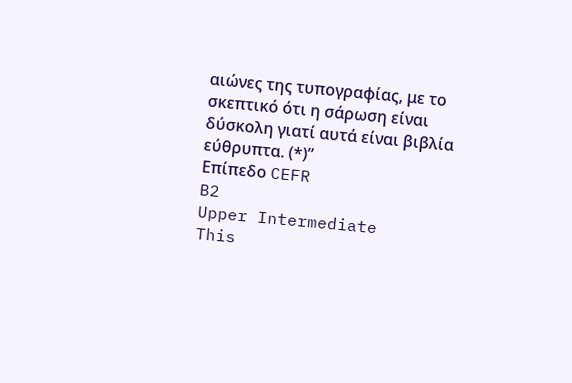αιώνες της τυπογραφίας, με το σκεπτικό ότι η σάρωση είναι δύσκολη γιατί αυτά είναι βιβλία εύθρυπτα. (*)”
Επίπεδο CEFR
B2
Upper Intermediate
This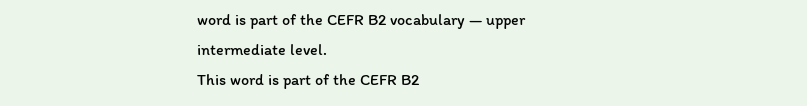word is part of the CEFR B2 vocabulary — upper intermediate level.
This word is part of the CEFR B2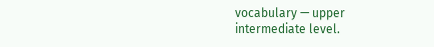vocabulary — upper intermediate level.